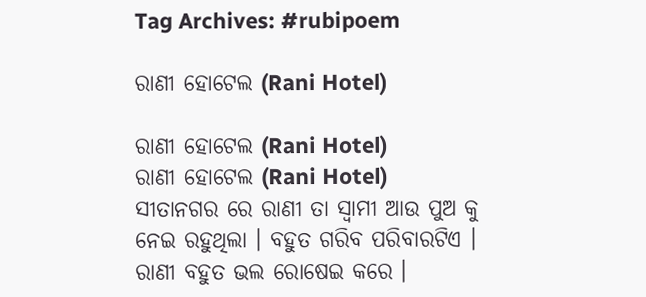Tag Archives: #rubipoem

ରାଣୀ ହୋଟେଲ (Rani Hotel)

ରାଣୀ ହୋଟେଲ (Rani Hotel)
ରାଣୀ ହୋଟେଲ (Rani Hotel)
ସୀତାନଗର ରେ ରାଣୀ ତା ସ୍ୱାମୀ ଆଉ ପୁଅ କୁ ନେଇ ରହୁଥିଲା । ବହୁତ ଗରିବ ପରିବାରଟିଏ । ରାଣୀ ବହୁତ ଭଲ ରୋଷେଇ କରେ ।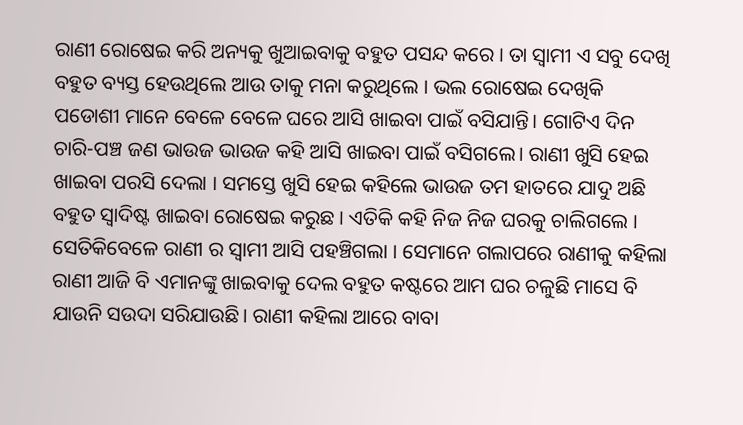ରାଣୀ ରୋଷେଇ କରି ଅନ୍ୟକୁ ଖୁଆଇବାକୁ ବହୁତ ପସନ୍ଦ କରେ । ତା ସ୍ୱାମୀ ଏ ସବୁ ଦେଖି ବହୁତ ବ୍ୟସ୍ତ ହେଉଥିଲେ ଆଉ ତାକୁ ମନା କରୁଥିଲେ । ଭଲ ରୋଷେଇ ଦେଖିକି ପଡୋଶୀ ମାନେ ବେଳେ ବେଳେ ଘରେ ଆସି ଖାଇବା ପାଇଁ ବସିଯାନ୍ତି। ଗୋଟିଏ ଦିନ ଚାରି-ପଞ୍ଚ ଜଣ ଭାଉଜ ଭାଉଜ କହି ଆସି ଖାଇବା ପାଇଁ ବସିଗଲେ। ରାଣୀ ଖୁସି ହେଇ ଖାଇବା ପରସି ଦେଲା । ସମସ୍ତେ ଖୁସି ହେଇ କହିଲେ ଭାଉଜ ତମ ହାତରେ ଯାଦୁ ଅଛି ବହୁତ ସ୍ୱାଦିଷ୍ଟ ଖାଇବା ରୋଷେଇ କରୁଛ । ଏତିକି କହି ନିଜ ନିଜ ଘରକୁ ଚାଲିଗଲେ । ସେତିକିବେଳେ ରାଣୀ ର ସ୍ୱାମୀ ଆସି ପହଞ୍ଚିଗଲା । ସେମାନେ ଗଲାପରେ ରାଣୀକୁ କହିଲା ରାଣୀ ଆଜି ବି ଏମାନଙ୍କୁ ଖାଇବାକୁ ଦେଲ ବହୁତ କଷ୍ଟରେ ଆମ ଘର ଚଳୁଛି ମାସେ ବି ଯାଉନି ସଉଦା ସରିଯାଉଛି। ରାଣୀ କହିଲା ଆରେ ବାବା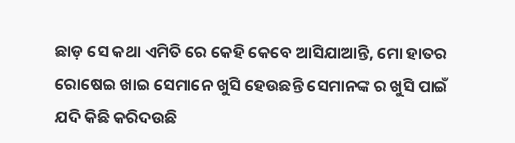ଛାଡ଼ ସେ କଥା ଏମିତି ରେ କେହି କେବେ ଆସିଯାଆନ୍ତି, ମୋ ହାତର ରୋଷେଇ ଖାଇ ସେମାନେ ଖୁସି ହେଉଛନ୍ତି ସେମାନଙ୍କ ର ଖୁସି ପାଇଁ ଯଦି କିଛି କରିଦଉଛି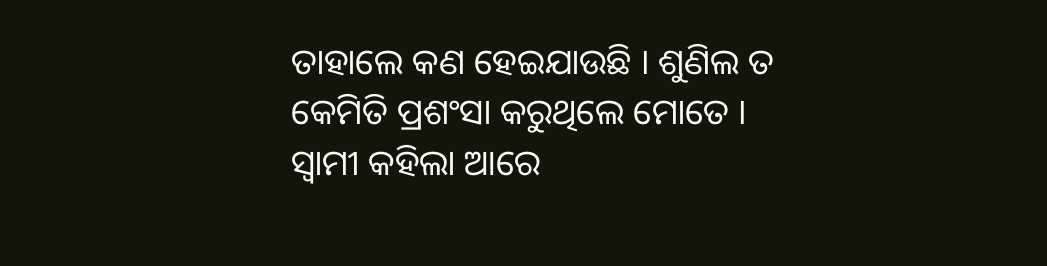ତାହାଲେ କଣ ହେଇଯାଉଛି । ଶୁଣିଲ ତ କେମିତି ପ୍ରଶଂସା କରୁଥିଲେ ମୋତେ । ସ୍ବାମୀ କହିଲା ଆରେ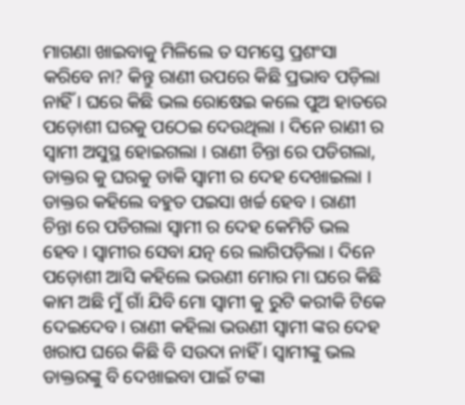ମାଗଣା ଖାଇବାକୁ ମିଳିଲେ ତ ସମସ୍ତେ ପ୍ରଶଂସା କରିବେ ନା? କିନ୍ତୁ ରାଣୀ ଉପରେ କିଛି ପ୍ରଭାବ ପଡ଼ିଲା ନାହିଁ । ଘରେ କିଛି ଭଲ ରୋଷେଇ କଲେ ପୁଅ ହାତରେ ପଡ଼ୋଶୀ ଘରକୁ ପଠେଇ ଦେଉଥିଲା । ଦିନେ ରାଣୀ ର ସ୍ୱାମୀ ଅସୁସ୍ଥ ହୋଇଗଲା । ରାଣୀ ଚିନ୍ତା ରେ ପଡିଗଲା, ଡାକ୍ତର କୁ ଘରକୁ ଡାକି ସ୍ବାମୀ ର ଦେହ ଦେଖାଇଲା । ଡାକ୍ତର କହିଲେ ବହୁତ ପଇସା ଖର୍ଚ୍ଚ ହେବ । ରାଣୀ ଚିନ୍ତା ରେ ପଡିଗଲା ସ୍ୱାମୀ ର ଦେହ କେମିତି ଭଲ ହେବ । ସ୍ୱାମୀର ସେବା ଯତ୍ନ ରେ ଲାଗିପଡ଼ିଲା । ଦିନେ ପଡ଼ୋଶୀ ଆସି କହିଲେ ଭଉଣୀ ମୋର ମା ଘରେ କିଛି କାମ ଅଛି ମୁଁ ଗାଁ ଯିବି ମୋ ସ୍ବାମୀ କୁ ରୁଟି କରୀକି ଟିକେ ଦେଇଦେବ। ରାଣୀ କହିଲା ଭଉଣୀ ସ୍ୱାମୀ ଙ୍କର ଦେହ ଖରାପ ଘରେ କିଛି ବି ସଉଦା ନାହିଁ । ସ୍ୱାମୀଙ୍କୁ ଭଲ ଡାକ୍ତରଙ୍କୁ ବି ଦେଖାଇବା ପାଇଁ ଟଙ୍କା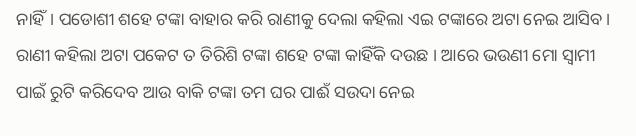ନାହିଁ। ପଡୋଶୀ ଶହେ ଟଙ୍କା ବାହାର କରି ରାଣୀକୁ ଦେଲା କହିଲା ଏଇ ଟଙ୍କାରେ ଅଟା ନେଇ ଆସିବ । ରାଣୀ କହିଲା ଅଟା ପକେଟ ତ ତିରିଶି ଟଙ୍କା ଶହେ ଟଙ୍କା କାହିଁକି ଦଉଛ । ଆରେ ଭଉଣୀ ମୋ ସ୍ୱାମୀ ପାଇଁ ରୁଟି କରିଦେବ ଆଉ ବାକି ଟଙ୍କା ତମ ଘର ପାଈଁ ସଉଦା ନେଇ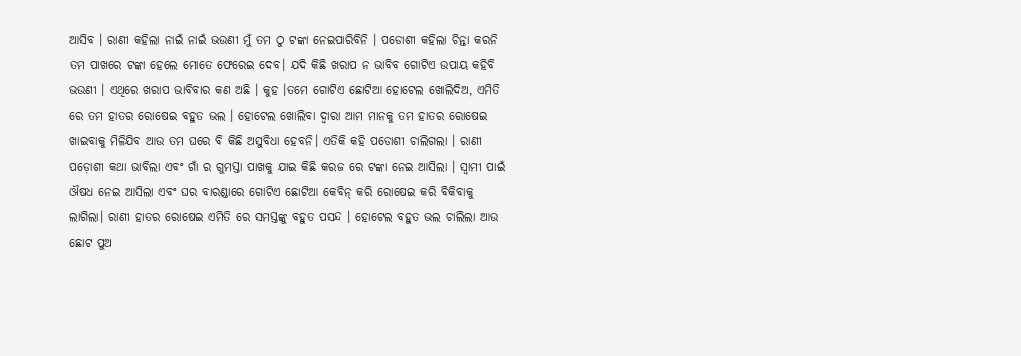ଆସିବ । ରାଣୀ କହିଲା ନାଇଁ ନାଇଁ ଭଉଣୀ ମୁଁ ତମ ଠୁ ଟଙ୍କା ନେଇପାରିବିନି । ପଡୋଶୀ କହିଲା ଚିନ୍ତା କରନି ତମ ପାଖରେ ଟଙ୍କା ହେଲେ ମୋତେ ଫେରେଇ ଦେବ। ଯଦି କିଛି ଖରାପ ନ ଭାବିବ ଗୋଟିଏ ଉପାୟ କହିବି ଭଉଣୀ । ଏଥିରେ ଖରାପ ଭାବିବାର କଣ ଅଛି । କୁହ ।ତମେ ଗୋଟିଏ ଛୋଟିଆ ହୋଟେଲ ଖୋଲିଦିଅ, ଏମିତି ରେ ତମ ହାତର ରୋଷେଇ ବହୁତ ଭଲ । ହୋଟେଲ ଖୋଲିବା ଦ୍ଵାରା ଆମ ମାନକୁ ତମ ହାତର ରୋଷେଇ ଖାଇବାକୁ ମିଳିଯିବ ଆଉ ତମ ଘରେ ବି କିଛି ଅସୁବିଧା ହେବନି। ଏତିକି କହି ପଡୋଶୀ ଚାଲିଗଲା । ରାଣୀ ପଡ଼ୋଶୀ କଥା ଭାବିଲା ଏବଂ ଗାଁ ର ଗୁମସ୍ତା ପାଖକୁ ଯାଇ କିଛି କରଜ ରେ ଟଙ୍କା ନେଇ ଆସିଲା । ସ୍ବାମୀ ପାଇଁ ଔଷଧ ନେଇ ଆସିଲା ଏବଂ ଘର ବାରଣ୍ଡାରେ ଗୋଟିଏ ଛୋଟିଆ କେବିନ୍ କରି ରୋଷେଇ କରି ବିକିବାକୁ ଲାଗିଲା। ରାଣୀ ହାତର ରୋଷେଇ ଏମିତି ରେ ସମସ୍ତଙ୍କୁ ବହୁତ ପସନ୍ଦ । ହୋଟେଲ ବହୁତ ଭଲ ଚାଲିଲା ଆଉ ଛୋଟ ପୁଅ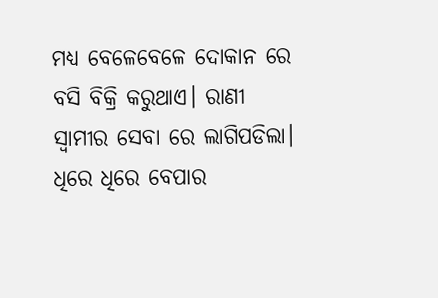ମଧ୍ୟ ବେଳେବେଳେ ଦୋକାନ ରେ ବସି ବିକ୍ରି କରୁଥାଏ। ରାଣୀ ସ୍ୱାମୀର ସେବା ରେ ଲାଗିପଡିଲା। ଧିରେ ଧିରେ ବେପାର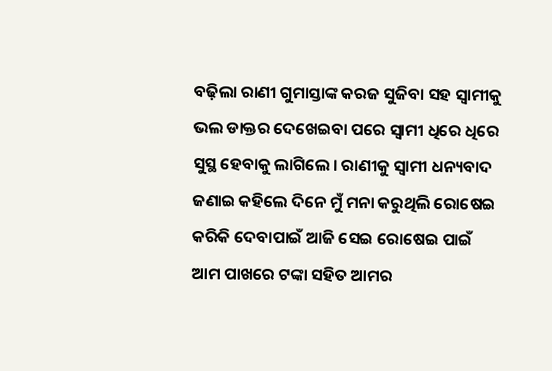ବଢ଼ିଲା ରାଣୀ ଗୁମାସ୍ତାଙ୍କ କରଜ ସୁଜିବା ସହ ସ୍ୱାମୀକୁ ଭଲ ଡାକ୍ତର ଦେଖେଇବା ପରେ ସ୍ବାମୀ ଧିରେ ଧିରେ ସୁସ୍ଥ ହେବାକୁ ଲାଗିଲେ । ରାଣୀକୁ ସ୍ୱାମୀ ଧନ୍ୟବାଦ ଜଣାଇ କହିଲେ ଦିନେ ମୁଁ ମନା କରୁଥିଲି ରୋଷେଇ କରିକି ଦେବାପାଇଁ ଆଜି ସେଇ ରୋଷେଇ ପାଇଁ ଆମ ପାଖରେ ଟଙ୍କା ସହିତ ଆମର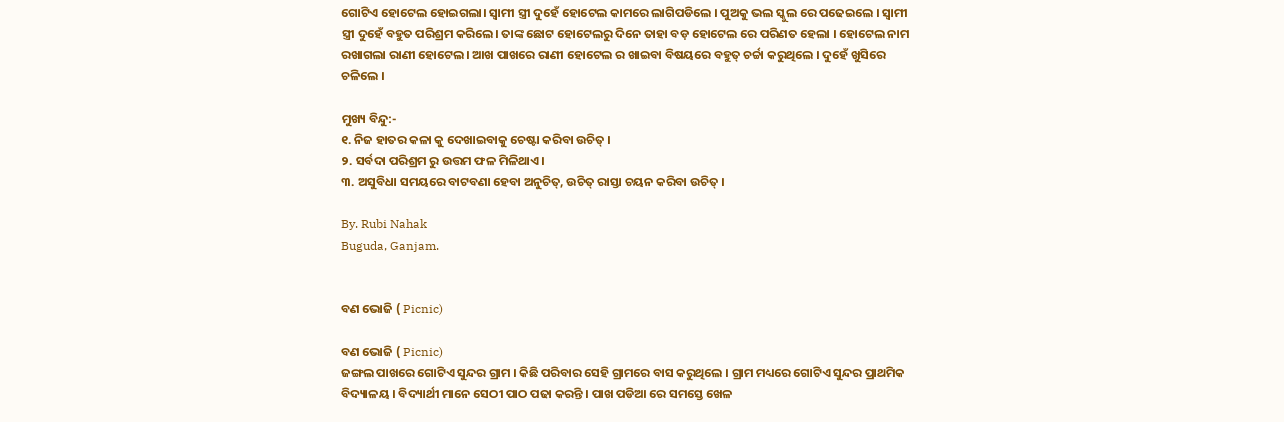ଗୋଟିଏ ହୋଟେଲ ହୋଇଗଲା। ସ୍ବାମୀ ସ୍ତ୍ରୀ ଦୁହେଁ ହୋଟେଲ କାମରେ ଲାଗିପଡିଲେ । ପୁଅକୁ ଭଲ ସ୍କୁଲ ରେ ପଢେଇଲେ । ସ୍ୱାମୀ ସ୍ତ୍ରୀ ଦୁହେଁ ବହୁତ ପରିଶ୍ରମ କରିଲେ। ତାଙ୍କ ଛୋଟ ହୋଟେଲରୁ ଦିନେ ତାହା ବଡ଼ ହୋଟେଲ ରେ ପରିଣତ ହେଲା । ହୋଟେଲ ନାମ ରଖାଗଲା ରାଣୀ ହୋଟେଲ। ଆଖ ପାଖରେ ରାଣୀ ହୋଟେଲ ର ଖାଇବା ବିଷୟରେ ବହୁତ୍ ଚର୍ଚ୍ଚା କରୁଥିଲେ । ଦୁହେଁ ଖୁସିରେ ଚଳିଲେ ।

ମୁଖ୍ୟ ବିନ୍ଦୁ:-
୧. ନିଜ ହାତର କଳା କୁ ଦେଖାଇବାକୁ ଚେଷ୍ଟା କରିବା ଉଚିତ୍ ।
୨. ସର୍ବଦା ପରିଶ୍ରମ ରୁ ଉତ୍ତମ ଫଳ ମିଳିଥାଏ।
୩. ଅସୁବିଧା ସମୟରେ ବାଟବଣା ହେବା ଅନୁଚିତ୍, ଉଚିତ୍ ରାସ୍ତା ଚୟନ କରିବା ଉଚିତ୍ ।

By. Rubi Nahak
Buguda, Ganjam.


ବଣ ଭୋଜି ( Picnic)

ବଣ ଭୋଜି ( Picnic)
ଜଙ୍ଗଲ ପାଖରେ ଗୋଟିଏ ସୁନ୍ଦର ଗ୍ରାମ । କିଛି ପରିବାର ସେହି ଗ୍ରାମରେ ବାସ କରୁଥିଲେ । ଗ୍ରାମ ମଧ୍ୟରେ ଗୋଟିଏ ସୁନ୍ଦର ପ୍ରାଥମିକ ବିଦ୍ୟାଳୟ । ବିଦ୍ୟାର୍ଥୀ ମାନେ ସେଠୀ ପାଠ ପଢା କରନ୍ତି । ପାଖ ପଡିଆ ରେ ସମସ୍ତେ ଖେଳ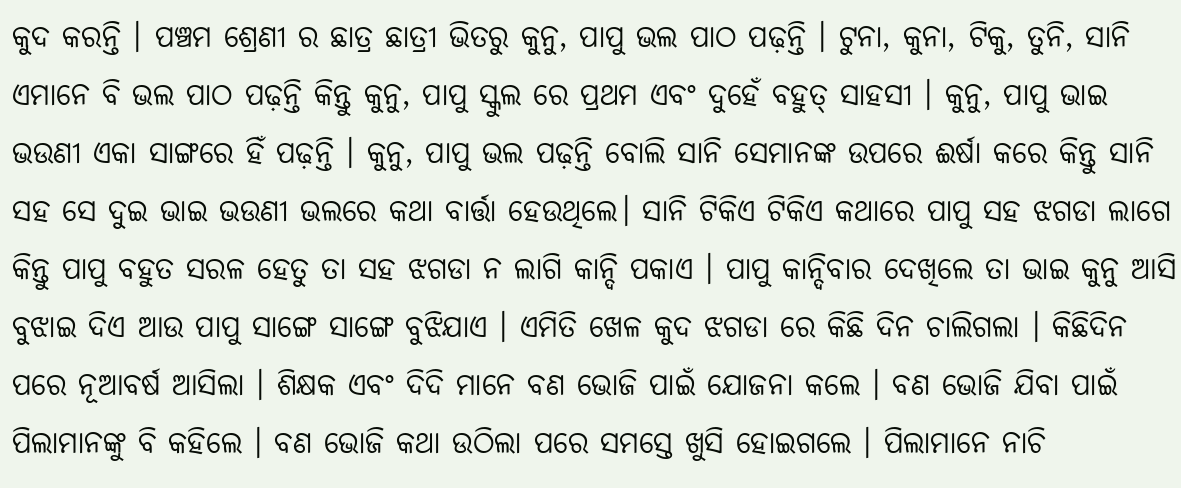କୁଦ କରନ୍ତି । ପଞ୍ଚମ ଶ୍ରେଣୀ ର ଛାତ୍ର ଛାତ୍ରୀ ଭିତରୁ କୁନୁ, ପାପୁ ଭଲ ପାଠ ପଢ଼ନ୍ତି । ଟୁନା, କୁନା, ଟିକୁ, ତୁନି, ସାନି ଏମାନେ ବି ଭଲ ପାଠ ପଢ଼ନ୍ତି କିନ୍ତୁ କୁନୁ, ପାପୁ ସ୍କୁଲ ରେ ପ୍ରଥମ ଏବଂ ଦୁହେଁ ବହୁତ୍ ସାହସୀ । କୁନୁ, ପାପୁ ଭାଇ ଭଉଣୀ ଏକା ସାଙ୍ଗରେ ହିଁ ପଢ଼ନ୍ତି । କୁନୁ, ପାପୁ ଭଲ ପଢ଼ନ୍ତି ବୋଲି ସାନି ସେମାନଙ୍କ ଉପରେ ଈର୍ଷା କରେ କିନ୍ତୁ ସାନି ସହ ସେ ଦୁଇ ଭାଇ ଭଉଣୀ ଭଲରେ କଥା ବାର୍ତ୍ତା ହେଉଥିଲେ। ସାନି ଟିକିଏ ଟିକିଏ କଥାରେ ପାପୁ ସହ ଝଗଡା ଲାଗେ କିନ୍ତୁ ପାପୁ ବହୁତ ସରଳ ହେତୁ ତା ସହ ଝଗଡା ନ ଲାଗି କାନ୍ଦି ପକାଏ । ପାପୁ କାନ୍ଦିବାର ଦେଖିଲେ ତା ଭାଇ କୁନୁ ଆସି ବୁଝାଇ ଦିଏ ଆଉ ପାପୁ ସାଙ୍ଗେ ସାଙ୍ଗେ ବୁଝିଯାଏ । ଏମିତି ଖେଳ କୁଦ ଝଗଡା ରେ କିଛି ଦିନ ଚାଲିଗଲା । କିଛିଦିନ ପରେ ନୂଆବର୍ଷ ଆସିଲା । ଶିକ୍ଷକ ଏବଂ ଦିଦି ମାନେ ବଣ ଭୋଜି ପାଇଁ ଯୋଜନା କଲେ । ବଣ ଭୋଜି ଯିବା ପାଇଁ ପିଲାମାନଙ୍କୁ ବି କହିଲେ । ବଣ ଭୋଜି କଥା ଉଠିଲା ପରେ ସମସ୍ତେ ଖୁସି ହୋଇଗଲେ । ପିଲାମାନେ ନାଚି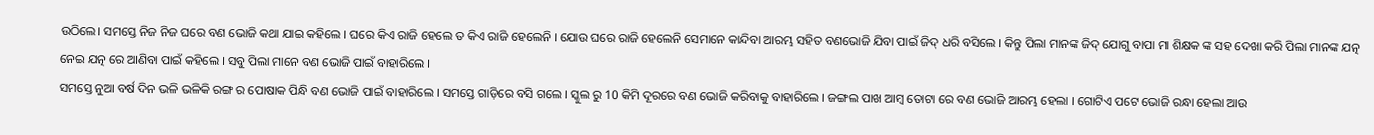ଉଠିଲେ। ସମସ୍ତେ ନିଜ ନିଜ ଘରେ ବଣ ଭୋଜି କଥା ଯାଇ କହିଲେ । ଘରେ କିଏ ରାଜି ହେଲେ ତ କିଏ ରାଜି ହେଲେନି । ଯୋଉ ଘରେ ରାଜି ହେଲେନି ସେମାନେ କାନ୍ଦିବା ଆରମ୍ଭ ସହିତ ବଣଭୋଜି ଯିବା ପାଇଁ ଜିଦ୍ ଧରି ବସିଲେ । କିନ୍ତୁ ପିଲା ମାନଙ୍କ ଜିଦ୍ ଯୋଗୁ ବାପା ମା ଶିକ୍ଷକ ଙ୍କ ସହ ଦେଖା କରି ପିଲା ମାନଙ୍କ ଯତ୍ନ ନେଇ ଯତ୍ନ ରେ ଆଣିବା ପାଇଁ କହିଲେ । ସବୁ ପିଲା ମାନେ ବଣ ଭୋଜି ପାଇଁ ବାହାରିଲେ ।
ସମସ୍ତେ ନୁଆ ବର୍ଷ ଦିନ ଭଳି ଭଳିକି ରଙ୍ଗ ର ପୋଷାକ ପିନ୍ଧି ବଣ ଭୋଜି ପାଇଁ ବାହାରିଲେ । ସମସ୍ତେ ଗାଡ଼ିରେ ବସି ଗଲେ । ସ୍କୁଲ ରୁ 10 କିମି ଦୂରରେ ବଣ ଭୋଜି କରିବାକୁ ବାହାରିଲେ । ଜଙ୍ଗଲ ପାଖ ଆମ୍ବ ତୋଟା ରେ ବଣ ଭୋଜି ଆରମ୍ଭ ହେଲା । ଗୋଟିଏ ପଟେ ଭୋଜି ରନ୍ଧା ହେଲା ଆଉ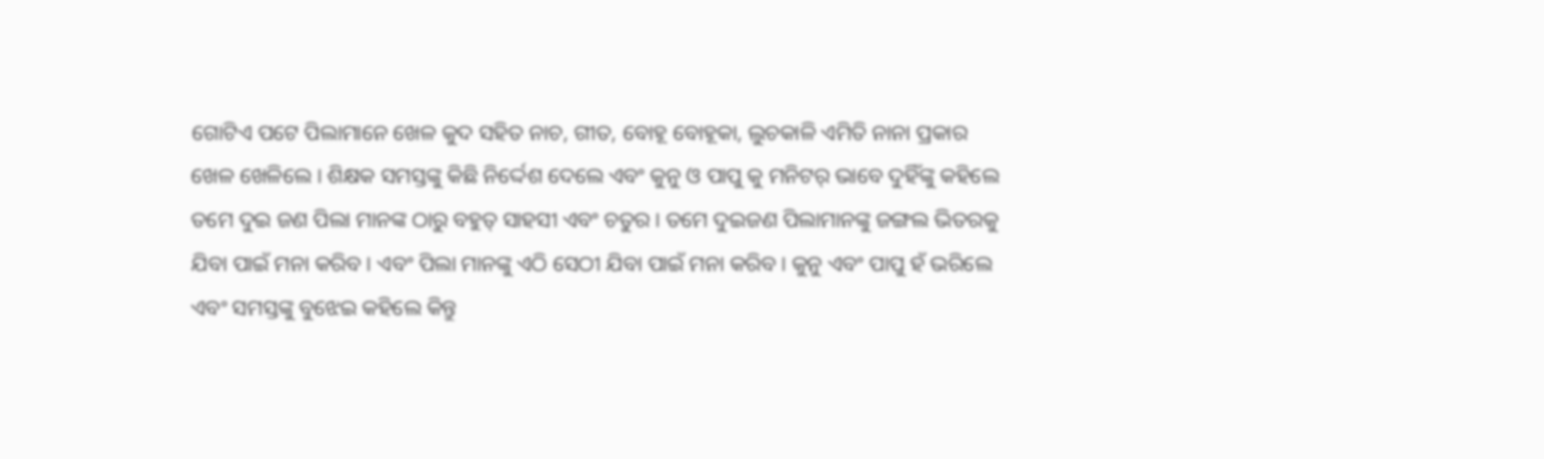ଗୋଟିଏ ପଟେ ପିଲାମାନେ ଖେଳ କୁଦ ସହିତ ନାଚ, ଗୀତ, ବୋହୂ ବୋହୂକା, ଲୁଚକାଳି ଏମିତି ନାନା ପ୍ରକାର ଖେଳ ଖେଳିଲେ । ଶିକ୍ଷକ ସମସ୍ତଙ୍କୁ କିଛି ନିର୍ଦ୍ଦେଶ ଦେଲେ ଏବଂ କୁନୁ ଓ ପାପୁ କୁ ମନିଟର୍ ଭାବେ ଦୁହିଁଙ୍କୁ କହିଲେ ତମେ ଦୁଇ ଜଣ ପିଲା ମାନଙ୍କ ଠାରୁ ବହୁତ୍ ସାହସୀ ଏବଂ ଚତୁର । ତମେ ଦୁଇଜଣ ପିଲାମାନଙ୍କୁ ଜଙ୍ଗଲ ଭିତରକୁ ଯିବା ପାଇଁ ମନା କରିବ। ଏବଂ ପିଲା ମାନଙ୍କୁ ଏଠି ସେଠୀ ଯିବା ପାଇଁ ମନା କରିବ। କୁନୁ ଏବଂ ପାପୁ ହଁ ଭରିଲେ ଏବଂ ସମସ୍ତଙ୍କୁ ବୁଝେଇ କହିଲେ କିନ୍ତୁ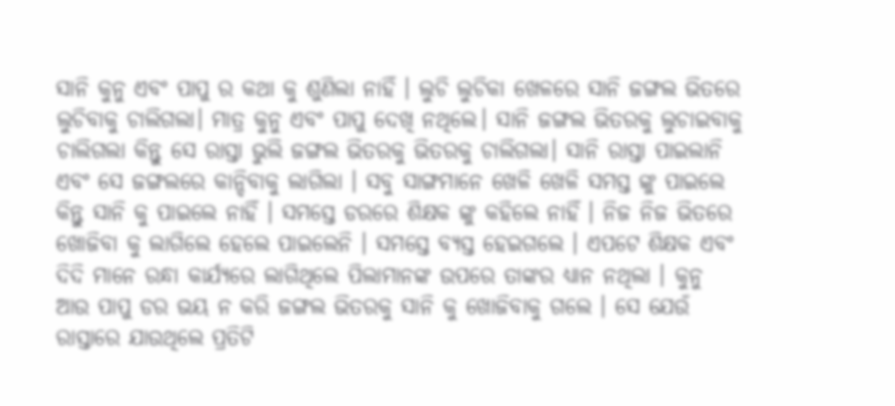ସାନି କୁନୁ ଏବଂ ପାପୁ ର କଥା କୁ ଶୁଣିଲା ନାହିଁ । ଲୁଚି ଲୁଚିକା ଖେଳରେ ସାନି ଜଙ୍ଗଲ ଭିତରେ ଲୁଚିବାକୁ ଚାଲିଗଲା। ମାତ୍ର କୁନୁ ଏବଂ ପାପୁ ଦେଖି ନଥିଲେ। ସାନି ଜଙ୍ଗଲ ଭିତରକୁ ଲୁଚାଇବାକୁ ଚାଲିଗଲା କିନ୍ତୁ ସେ ରାସ୍ତା ଭୁଲି ଜଙ୍ଗଲ ଭିତରକୁ ଭିତରକୁ ଚାଲିଗଲା। ସାନି ରାସ୍ତା ପାଇଲାନି ଏବଂ ସେ ଜଙ୍ଗଲରେ କାନ୍ଦିବାକୁ ଲାଗିଲା । ସବୁ ସାଙ୍ଗମାନେ ଖେଳି ଖେଳି ସମସ୍ତ ଙ୍କୁ ପାଇଲେ କିନ୍ତୁ ସାନି କୁ ପାଇଲେ ନାହିଁ । ସମସ୍ତେ ଡରରେ ଶିକ୍ଷକ ଙ୍କୁ କହିଲେ ନାହିଁ । ନିଜ ନିଜ ଭିତରେ ଖୋଜିବା କୁ ଲାଗିଲେ ହେଲେ ପାଇଲେନି । ସମସ୍ତେ ବ୍ୟସ୍ତ ହେଇଗଲେ । ଏପଟେ ଶିକ୍ଷକ ଏବଂ ଦିଦି ମାନେ ରନ୍ଧା କାର୍ଯ୍ୟରେ ଲାଗିଥିଲେ ପିଲାମାନଙ୍କ ଉପରେ ତାଙ୍କର ଧ୍ୟାନ ନଥିଲା । କୁନୁ ଆଉ ପାପୁ ଡର ଭୟ ନ କରି ଜଙ୍ଗଲ ଭିତରକୁ ସାନି କୁ ଖୋଜିବାକୁ ଗଲେ । ସେ ଯେଉଁ ରାସ୍ତାରେ ଯାଉଥିଲେ ପ୍ରତିଟି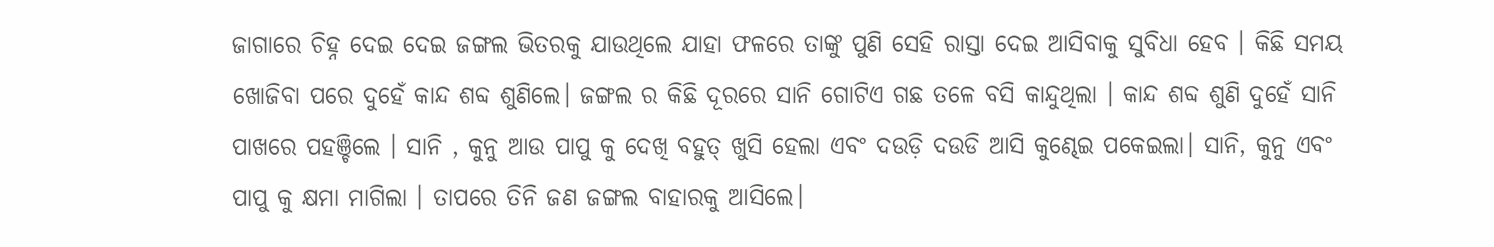ଜାଗାରେ ଚିହ୍ନ ଦେଇ ଦେଇ ଜଙ୍ଗଲ ଭିତରକୁ ଯାଉଥିଲେ ଯାହା ଫଳରେ ତାଙ୍କୁ ପୁଣି ସେହି ରାସ୍ତା ଦେଇ ଆସିବାକୁ ସୁବିଧା ହେବ । କିଛି ସମୟ ଖୋଜିବା ପରେ ଦୁହେଁ କାନ୍ଦ ଶବ୍ଦ ଶୁଣିଲେ। ଜଙ୍ଗଲ ର କିଛି ଦୂରରେ ସାନି ଗୋଟିଏ ଗଛ ତଳେ ବସି କାନ୍ଦୁଥିଲା । କାନ୍ଦ ଶବ୍ଦ ଶୁଣି ଦୁହେଁ ସାନି ପାଖରେ ପହଞ୍ଚିଲେ । ସାନି , କୁନୁ ଆଉ ପାପୁ କୁ ଦେଖି ବହୁତ୍ ଖୁସି ହେଲା ଏବଂ ଦଉଡ଼ି ଦଉଡି ଆସି କୁଣ୍ଢେଇ ପକେଇଲା। ସାନି, କୁନୁ ଏବଂ ପାପୁ କୁ କ୍ଷମା ମାଗିଲା । ତାପରେ ତିନି ଜଣ ଜଙ୍ଗଲ ବାହାରକୁ ଆସିଲେ।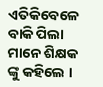ଏତିକିବେଳେ ବାକି ପିଲା ମାନେ ଶିକ୍ଷକ ଙ୍କୁ କହିଲେ ।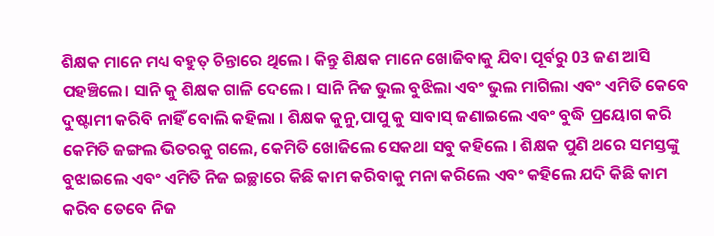ଶିକ୍ଷକ ମାନେ ମଧ୍ୟ ବହୁତ୍ ଚିନ୍ତାରେ ଥିଲେ । କିନ୍ତୁ ଶିକ୍ଷକ ମାନେ ଖୋଜିବାକୁ ଯିବା ପୂର୍ବରୁ 03 ଜଣ ଆସି ପହଞ୍ଚିଲେ। ସାନି କୁ ଶିକ୍ଷକ ଗାଳି ଦେଲେ । ସାନି ନିଜ ଭୁଲ ବୁଝିଲା ଏବଂ ଭୁଲ ମାଗିଲା ଏବଂ ଏମିତି କେବେ ଦୁଷ୍ଟାମୀ କରିବି ନାହିଁ ବୋଲି କହିଲା । ଶିକ୍ଷକ କୁନୁ,ପାପୁ କୁ ସାବାସ୍ ଜଣାଇଲେ ଏବଂ ବୁଦ୍ଧି ପ୍ରୟୋଗ କରି କେମିତି ଜଙ୍ଗଲ ଭିତରକୁ ଗଲେ, କେମିତି ଖୋଜିଲେ ସେକଥା ସବୁ କହିଲେ । ଶିକ୍ଷକ ପୁଣି ଥରେ ସମସ୍ତଙ୍କୁ ବୁଝାଇଲେ ଏବଂ ଏମିତି ନିଜ ଇଚ୍ଛାରେ କିଛି କାମ କରିବାକୁ ମନା କରିଲେ ଏବଂ କହିଲେ ଯଦି କିଛି କାମ କରିବ ତେବେ ନିଜ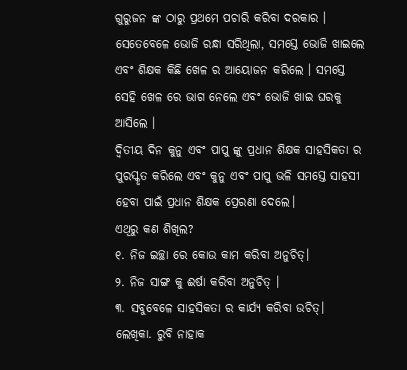ଗୁରୁଜନ ଙ୍କ ଠାରୁ ପ୍ରଥମେ ପଚାରି କରିବା ଦରକାର । ସେତେବେଳେ ଭୋଜି ରନ୍ଧା ସରିଥିଲା, ସମସ୍ତେ ଭୋଜି ଖାଇଲେ ଏବଂ ଶିକ୍ଷକ କିଛି ଖେଳ ର ଆୟୋଜନ କରିଲେ । ସମସ୍ତେ ସେହି ଖେଳ ରେ ଭାଗ ନେଲେ ଏବଂ ଭୋଜି ଖାଇ ଘରକୁ ଆସିଲେ ।
ଦ୍ଵିତୀୟ ଦିନ କୁନୁ ଏବଂ ପାପୁ ଙ୍କୁ ପ୍ରଧାନ ଶିକ୍ଷକ ସାହସିକତା ର ପୁରସ୍କୃତ କରିଲେ ଏବଂ କୁନୁ ଏବଂ ପାପୁ ଭଳି ସମସ୍ତେ ସାହସୀ ହେବା ପାଇଁ ପ୍ରଧାନ ଶିକ୍ଷକ ପ୍ରେରଣା ଦେଲେ।
ଏଥିରୁ କଣ ଶିଖିଲ?
୧. ନିଜ ଇଚ୍ଛା ରେ କୋଉ କାମ କରିବା ଅନୁଚିତ୍।
୨. ନିଜ ସାଙ୍ଗ କୁ ଈର୍ଷା କରିବା ଅନୁଚିତ୍ ।
୩. ସବୁବେଳେ ସାହସିକତା ର କାର୍ଯ୍ୟ କରିବା ଉଚିତ୍।
ଲେଖିକା. ରୁବି ନାହାକ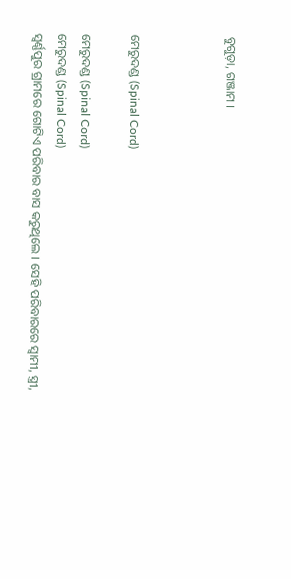ବୁଗୁଡ଼ା, ଗଞ୍ଜାମ ।



ମେରୁଦଣ୍ଡ (Spinal Cord)

ମେରୁଦଣ୍ଡ (Spinal Cord)
ମେରୁଦଣ୍ଡ (Spinal Cord)
ସ୍ବର୍ଣ୍ଣପୁର ଗ୍ରାମରେ ଗୋଟିଏ ପରିବାର ବାସ କରୁଥିଲେ । ସେହି ପରିବାରରେ ସ୍ୱାମୀ, ସ୍ତ୍ରୀ,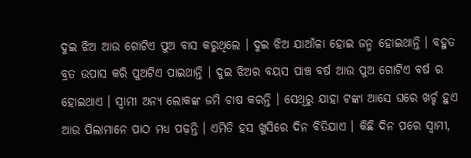ଦୁଇ ଝିଅ ଆଉ ଗୋଟିଏ ପୁଅ ବାସ କରୁଥିଲେ । ଦୁଇ ଝିଅ ଯାଆଁଳା ହୋଇ ଜନ୍ମ ହୋଇଥାନ୍ତି । ବହୁତ ବ୍ରତ ଉପାସ କରି ପୁଅଟିଏ ପାଇଥାନ୍ତି । ଦୁଇ ଝିଅର ବୟସ ପାଞ୍ଚ ବର୍ଷ ଆଉ ପୁଅ ଗୋଟିଏ ବର୍ଷ ର ହୋଇଥାଏ । ସ୍ଵାମୀ ଅନ୍ୟ ଲୋକଙ୍କ ଜମି ଚାଷ କରନ୍ତି । ସେଥିରୁ ଯାହା ଟଙ୍କା ଆସେ ଘରେ ଖର୍ଚ୍ଚ ହୁଏ ଆଉ ପିଲାମାନେ ପାଠ ମଧ୍ୟ ପଢ଼ନ୍ତି । ଏମିତି ହସ ଖୁସିରେ ଦିନ ବିତିଯାଏ । କିଛି ଦିନ ପରେ ସ୍ୱାମୀ,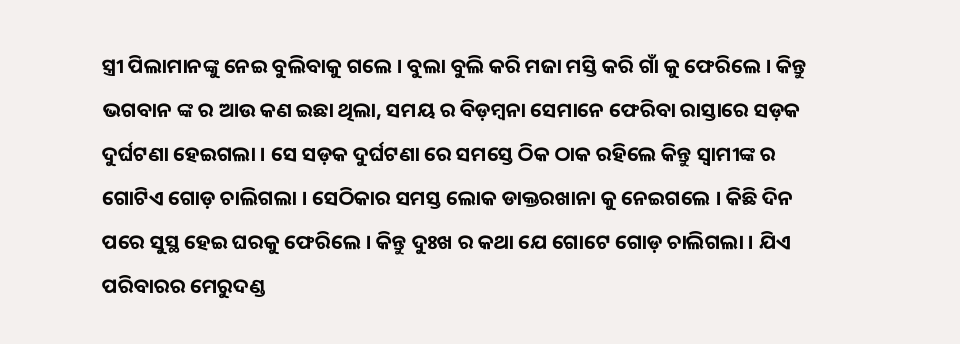ସ୍ତ୍ରୀ ପିଲାମାନଙ୍କୁ ନେଇ ବୁଲିବାକୁ ଗଲେ । ବୁଲା ବୁଲି କରି ମଜା ମସ୍ତି କରି ଗାଁ କୁ ଫେରିଲେ । କିନ୍ତୁ ଭଗବାନ ଙ୍କ ର ଆଉ କଣ ଇଛା ଥିଲା, ସମୟ ର ବିଡ଼ମ୍ବନା ସେମାନେ ଫେରିବା ରାସ୍ତାରେ ସଡ଼କ ଦୁର୍ଘଟଣା ହେଇଗଲା । ସେ ସଡ଼କ ଦୁର୍ଘଟଣା ରେ ସମସ୍ତେ ଠିକ ଠାକ ରହିଲେ କିନ୍ତୁ ସ୍ୱାମୀଙ୍କ ର ଗୋଟିଏ ଗୋଡ଼ ଚାଲିଗଲା । ସେଠିକାର ସମସ୍ତ ଲୋକ ଡାକ୍ତରଖାନା କୁ ନେଇଗଲେ । କିଛି ଦିନ ପରେ ସୁସ୍ଥ ହେଇ ଘରକୁ ଫେରିଲେ । କିନ୍ତୁ ଦୁଃଖ ର କଥା ଯେ ଗୋଟେ ଗୋଡ଼ ଚାଲିଗଲା । ଯିଏ ପରିବାରର ମେରୁଦଣ୍ଡ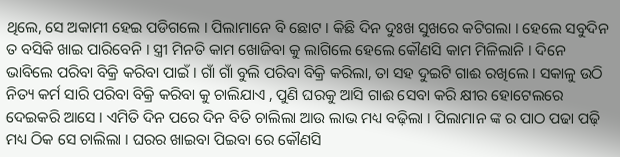ଥିଲେ, ସେ ଅକାମୀ ହେଇ ପଡିଗଲେ । ପିଲାମାନେ ବି ଛୋଟ । କିଛି ଦିନ ଦୁଃଖ ସୁଖରେ କଟିଗଲା । ହେଲେ ସବୁଦିନ ତ ବସିକି ଖାଇ ପାରିବେନି । ସ୍ତ୍ରୀ ମିନତି କାମ ଖୋଜିବା କୁ ଲାଗିଲେ ହେଲେ କୌଣସି କାମ ମିଳିଲାନି । ଦିନେ ଭାବିଲେ ପରିବା ବିକ୍ରି କରିବା ପାଇଁ । ଗାଁ ଗାଁ ବୁଲି ପରିବା ବିକ୍ରି କରିଲା, ତା ସହ ଦୁଇଟି ଗାଈ ରଖିଲେ । ସକାଳୁ ଉଠି ନିତ୍ୟ କର୍ମ ସାରି ପରିବା ବିକ୍ରି କରିବା କୁ ଚାଲିଯାଏ , ପୁଣି ଘରକୁ ଆସି ଗାଈ ସେବା କରି କ୍ଷୀର ହୋଟେଲରେ ଦେଇକରି ଆସେ । ଏମିତି ଦିନ ପରେ ଦିନ ବିତି ଚାଲିଲା ଆଉ ଲାଭ ମଧ୍ୟ ବଢ଼ିଲା । ପିଲାମାନ ଙ୍କ ର ପାଠ ପଢା ପଢ଼ି ମଧ୍ୟ ଠିକ ସେ ଚାଲିଲା । ଘରର ଖାଇବା ପିଇବା ରେ କୌଣସି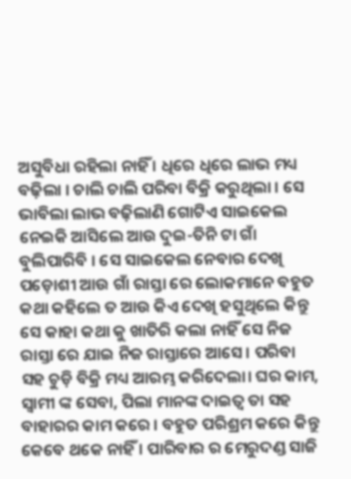ଅସୁବିଧା ରହିଲା ନାହିଁ । ଧିରେ ଧିରେ ଲାଭ ମଧ୍ୟ ବଢ଼ିଲା । ଚାଲି ଚାଲି ପରିବା ବିକ୍ରି କରୁଥିଲା । ସେ ଭାବିଲା ଲାଭ ବଢ଼ିଲାଣି ଗୋଟିଏ ସାଇକେଲ ନେଇକି ଆସିଲେ ଆଉ ଦୁଇ-ତିନି ଟା ଗାଁ ବୁଲିପାରିବି । ସେ ସାଇକେଲ ନେବାର ଦେଖି ପଡ଼ୋଶୀ ଆଉ ଗାଁ ରାସ୍ତା ରେ ଲୋକମାନେ ବହୁତ କଥା କହିଲେ ତ ଆଉ କିଏ ଦେଖି ହସୁଥିଲେ କିନ୍ତୁ ସେ କାହା କଥା କୁ ଖାତିରି କଲା ନାହିଁ ସେ ନିଜ ରାସ୍ତା ରେ ଯାଇ ନିଜ ରାସ୍ତାରେ ଆସେ। ପରିବା ସହ ଚୁଡ଼ି ବିକ୍ରି ମଧ୍ୟ ଆରମ୍ଭ କରିଦେଲା। ଘର କାମ, ସ୍ୱାମୀ ଙ୍କ ସେବା, ପିଲା ମାନଙ୍କ ଦାଇତ୍ଵ ତା ସହ ବାହାରର କାମ କରେ । ବହୁତ ପରିଶ୍ରମ କରେ କିନ୍ତୁ କେବେ ଥକେ ନାହିଁ । ପାରିବାର ର ମେରୁଦଣ୍ଡ ସାଜି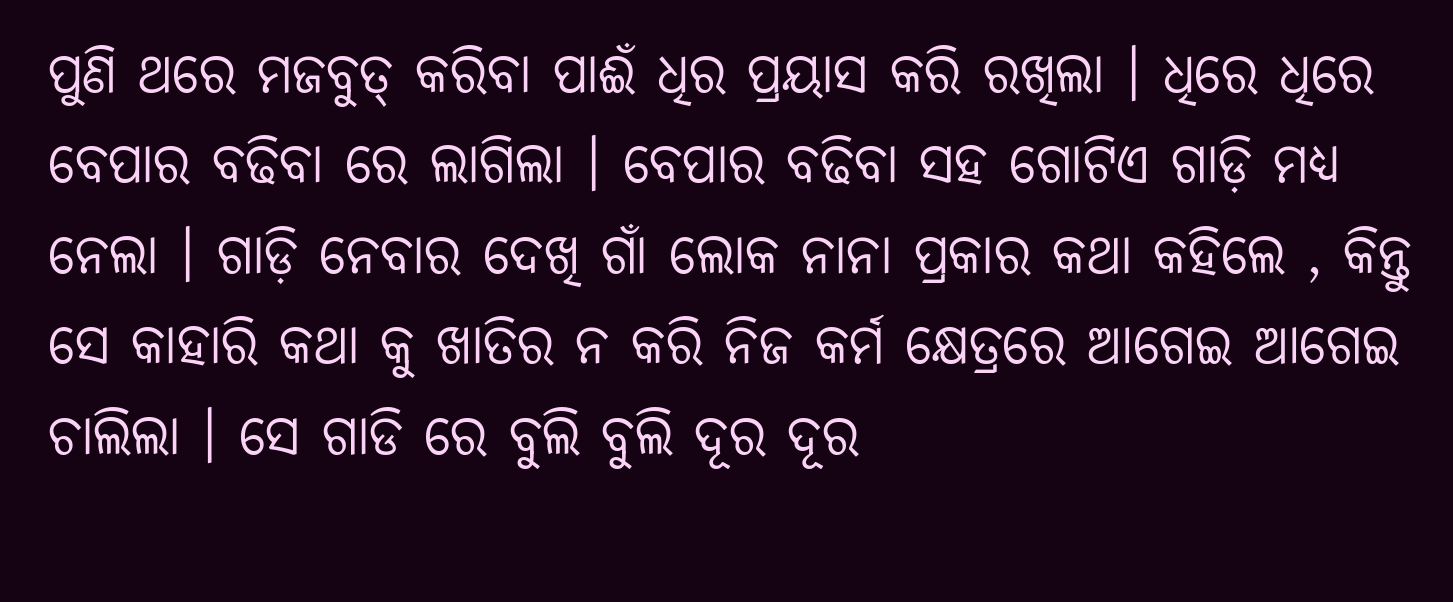ପୁଣି ଥରେ ମଜବୁତ୍ କରିବା ପାଈଁ ଧିର ପ୍ରୟାସ କରି ରଖିଲା । ଧିରେ ଧିରେ ବେପାର ବଢିବା ରେ ଲାଗିଲା । ବେପାର ବଢିବା ସହ ଗୋଟିଏ ଗାଡ଼ି ମଧ୍ୟ ନେଲା । ଗାଡ଼ି ନେବାର ଦେଖି ଗାଁ ଲୋକ ନାନା ପ୍ରକାର କଥା କହିଲେ , କିନ୍ତୁ ସେ କାହାରି କଥା କୁ ଖାତିର ନ କରି ନିଜ କର୍ମ କ୍ଷେତ୍ରରେ ଆଗେଇ ଆଗେଇ ଚାଲିଲା । ସେ ଗାଡି ରେ ବୁଲି ବୁଲି ଦୂର ଦୂର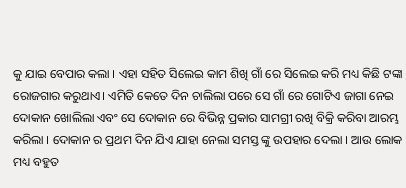କୁ ଯାଇ ବେପାର କଲା । ଏହା ସହିତ ସିଲେଇ କାମ ଶିଖି ଗାଁ ରେ ସିଲେଇ କରି ମଧ୍ୟ କିଛି ଟଙ୍କା ରୋଜଗାର କରୁଥାଏ। ଏମିତି କେତେ ଦିନ ଚାଲିଲା ପରେ ସେ ଗାଁ ରେ ଗୋଟିଏ ଜାଗା ନେଇ ଦୋକାନ ଖୋଲିଲା ଏବଂ ସେ ଦୋକାନ ରେ ବିଭିନ୍ନ ପ୍ରକାର ସାମଗ୍ରୀ ରଖି ବିକ୍ରି କରିବା ଆରମ୍ଭ କରିଲା । ଦୋକାନ ର ପ୍ରଥମ ଦିନ ଯିଏ ଯାହା ନେଲା ସମସ୍ତ ଙ୍କୁ ଉପହାର ଦେଲା । ଆଉ ଲୋକ ମଧ୍ୟ ବହୁତ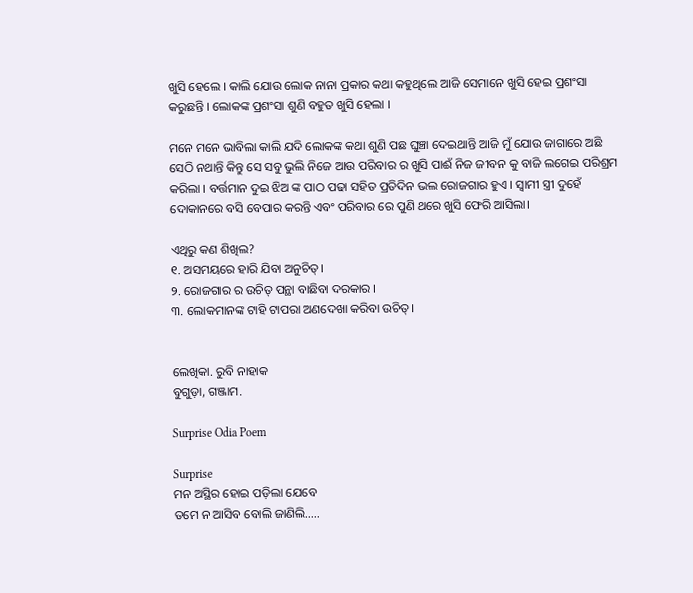ଖୁସି ହେଲେ । କାଲି ଯୋଉ ଲୋକ ନାନା ପ୍ରକାର କଥା କହୁଥିଲେ ଆଜି ସେମାନେ ଖୁସି ହେଇ ପ୍ରଶଂସା କରୁଛନ୍ତି । ଲୋକଙ୍କ ପ୍ରଶଂସା ଶୁଣି ବହୁତ ଖୁସି ହେଲା ।

ମନେ ମନେ ଭାବିଲା କାଲି ଯଦି ଲୋକଙ୍କ କଥା ଶୁଣି ପଛ ଘୁଞ୍ଚା ଦେଇଥାନ୍ତି ଆଜି ମୁଁ ଯୋଉ ଜାଗାରେ ଅଛି ସେଠି ନଥାନ୍ତି କିନ୍ତୁ ସେ ସବୁ ଭୁଲି ନିଜେ ଆଉ ପରିବାର ର ଖୁସି ପାଈଁ ନିଜ ଜୀବନ କୁ ବାଜି ଲଗେଇ ପରିଶ୍ରମ କରିଲା । ବର୍ତ୍ତମାନ ଦୁଇ ଝିଅ ଙ୍କ ପାଠ ପଢା ସହିତ ପ୍ରତିଦିନ ଭଲ ରୋଜଗାର ହୁଏ । ସ୍ବାମୀ ସ୍ତ୍ରୀ ଦୁହେଁ ଦୋକାନରେ ବସି ବେପାର କରନ୍ତି ଏବଂ ପରିବାର ରେ ପୁଣି ଥରେ ଖୁସି ଫେରି ଆସିଲା।

ଏଥିରୁ କଣ ଶିଖିଲ?
୧. ଅସମୟରେ ହାରି ଯିବା ଅନୁଚିତ୍।
୨. ରୋଜଗାର ର ଉଚିତ୍ ପନ୍ଥା ବାଛିବା ଦରକାର ।
୩. ଲୋକମାନଙ୍କ ଟାହି ଟାପରା ଅଣଦେଖା କରିବା ଉଚିତ୍।


ଲେଖିକା. ରୁବି ନାହାକ
ବୁଗୁଡ଼ା, ଗଞ୍ଜାମ.

Surprise Odia Poem

Surprise
ମନ ଅସ୍ଥିର ହୋଇ ପଡ଼ିଲା ଯେବେ
ତମେ ନ ଆସିବ ବୋଲି ଜାଣିଲି…..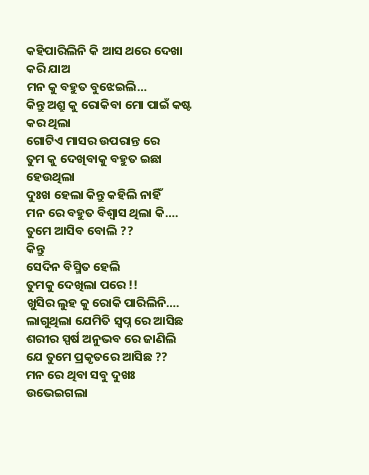କହିପାରିଲିନି କି ଆସ ଥରେ ଦେଖା କରି ଯାଅ
ମନ କୁ ବହୁତ ବୁଝେଇଲି…
କିନ୍ତୁ ଅଶ୍ରୁ କୁ ରୋକିବା ମୋ ପାଇଁ କଷ୍ଟ କର ଥିଲା
ଗୋଟିଏ ମାସର ଉପରାନ୍ତ ରେ
ତୁମ କୁ ଦେଖିବାକୁ ବହୁତ ଇଛା ହେଉଥିଲା
ଦୁଃଖ ହେଲା କିନ୍ତୁ କହିଲି ନାହିଁ
ମନ ରେ ବହୁତ ବିଶ୍ୱାସ ଥିଲା କି….
ତୁମେ ଆସିବ ବୋଲି ??
କିନ୍ତୁ
ସେଦିନ ବିସ୍ମିତ ହେଲି
ତୁମକୁ ଦେଖିଲା ପରେ !!
ଖୁସିର ଲୁହ କୁ ରୋକି ପାରିଲିନି….
ଲାଗୁଥିଲା ଯେମିତି ସ୍ବପ୍ନ ରେ ଆସିଛ
ଶରୀର ସ୍ପର୍ଷ ଅନୁଭବ ରେ ଜାଣିଲି
ଯେ ତୁମେ ପ୍ରକୃତରେ ଆସିଛ ??
ମନ ରେ ଥିବା ସବୁ ଦୁଖଃ ଉଭେଇଗଲା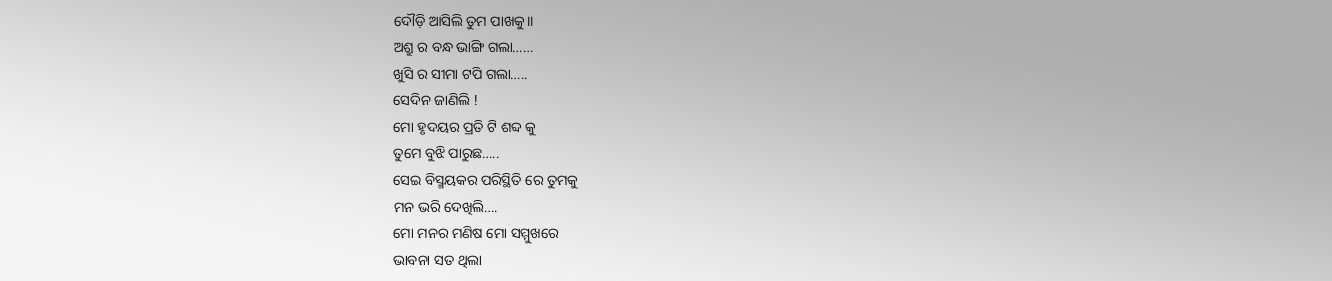ଦୌଡ଼ି ଆସିଲି ତୁମ ପାଖକୁ।।
ଅଶ୍ରୁ ର ବନ୍ଧ ଭାଙ୍ଗି ଗଲା……
ଖୁସି ର ସୀମା ଟପି ଗଲା…..
ସେଦିନ ଜାଣିଲି !
ମୋ ହୃଦୟର ପ୍ରତି ଟି ଶବ୍ଦ କୁ
ତୁମେ ବୁଝି ପାରୁଛ…..
ସେଇ ବିସ୍ମୟକର ପରିସ୍ଥିତି ରେ ତୁମକୁ
ମନ ଭରି ଦେଖିଲି….
ମୋ ମନର ମଣିଷ ମୋ ସମ୍ମୁଖରେ
ଭାବନା ସତ ଥିଲା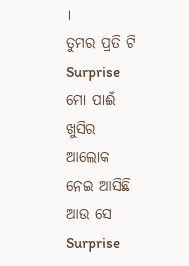।
ତୁମର ପ୍ରତି ଟି Surprise ମୋ ପାଈଁ
ଖୁସିର ଆଲୋକ ନେଇ ଆସିଛି
ଆଉ ସେ Surprise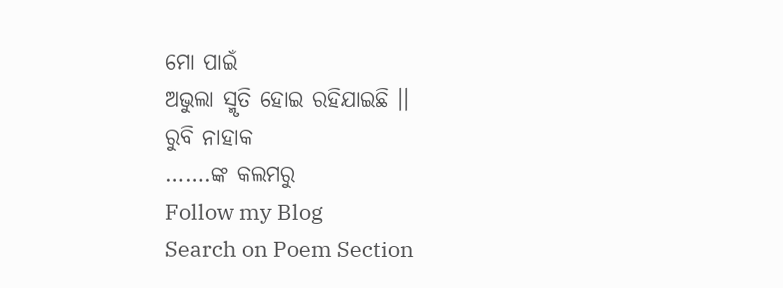ମୋ ପାଇଁ
ଅଭୁଲା ସ୍ମୃତି ହୋଇ ରହିଯାଇଛି ।।
ରୁବି ନାହାକ
…….ଙ୍କ କଲମରୁ
Follow my Blog
Search on Poem Section